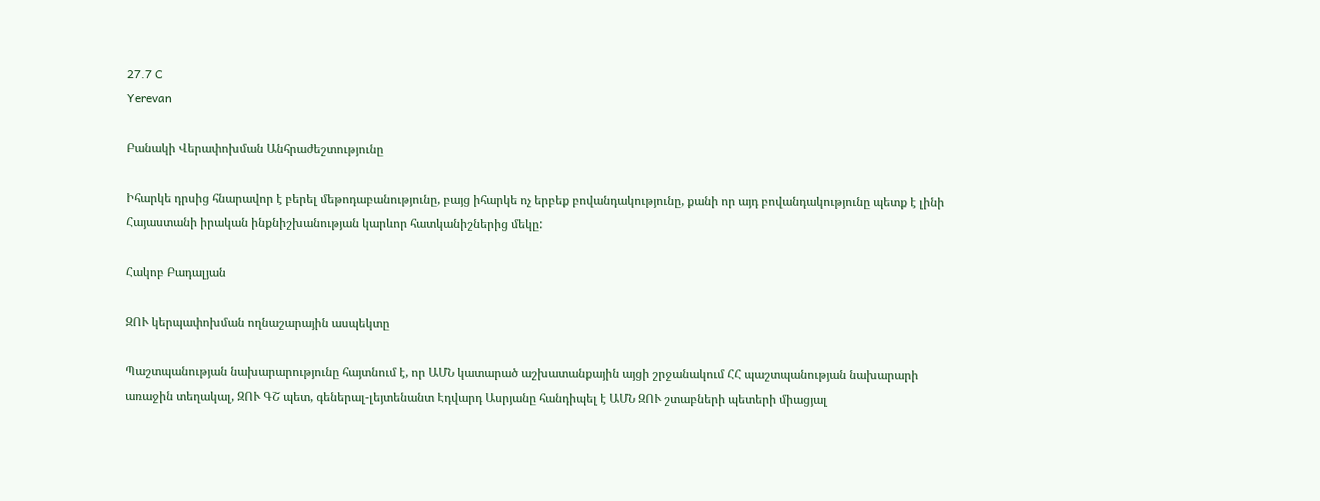27.7 C
Yerevan

Բանակի Վերափոխման Անհրաժեշտությունը

Իհարկե դրսից հնարավոր է բերել մեթոդաբանությունը, բայց իհարկե ոչ երբեք բովանդակությունը, քանի որ այդ բովանդակությունը պետք է լինի Հայաստանի իրական ինքնիշխանության կարևոր հատկանիշներից մեկը:

Հակոբ Բադալյան

ԶՈՒ կերպափոխման ողնաշարային ասպեկտը

Պաշտպանության նախարարությունը հայտնում է, որ ԱՄՆ կատարած աշխատանքային այցի շրջանակում ՀՀ պաշտպանության նախարարի առաջին տեղակալ, ԶՈՒ ԳՇ պետ, գեներալ-լեյտենանտ Էդվարդ Ասրյանը հանդիպել է ԱՄՆ ԶՈՒ շտաբների պետերի միացյալ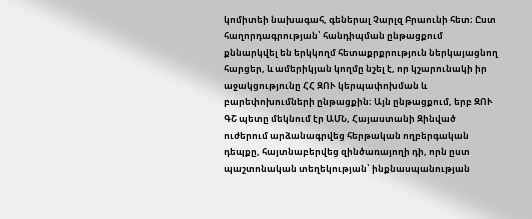կոմիտեի նախագահ, գեներալ Չարլզ Բրաունի հետ։ Ըստ հաղորդագրության՝ հանդիպման ընթացքում քննարկվել են երկկողմ հետաքրքրություն ներկայացնող հարցեր, և ամերիկյան կողմը նշել է, որ կշարունակի իր աջակցությունը ՀՀ ԶՈՒ կերպափոխման և բարեփոխումների ընթացքին։ Այն ընթացքում, երբ ԶՈՒ ԳՇ պետը մեկնում էր ԱՄՆ, Հայաստանի Զինված ուժերում արձանագրվեց հերթական ողբերգական դեպքը, հայտնաբերվեց զինծառայողի դի, որն ըստ պաշտոնական տեղեկության՝ ինքնասպանության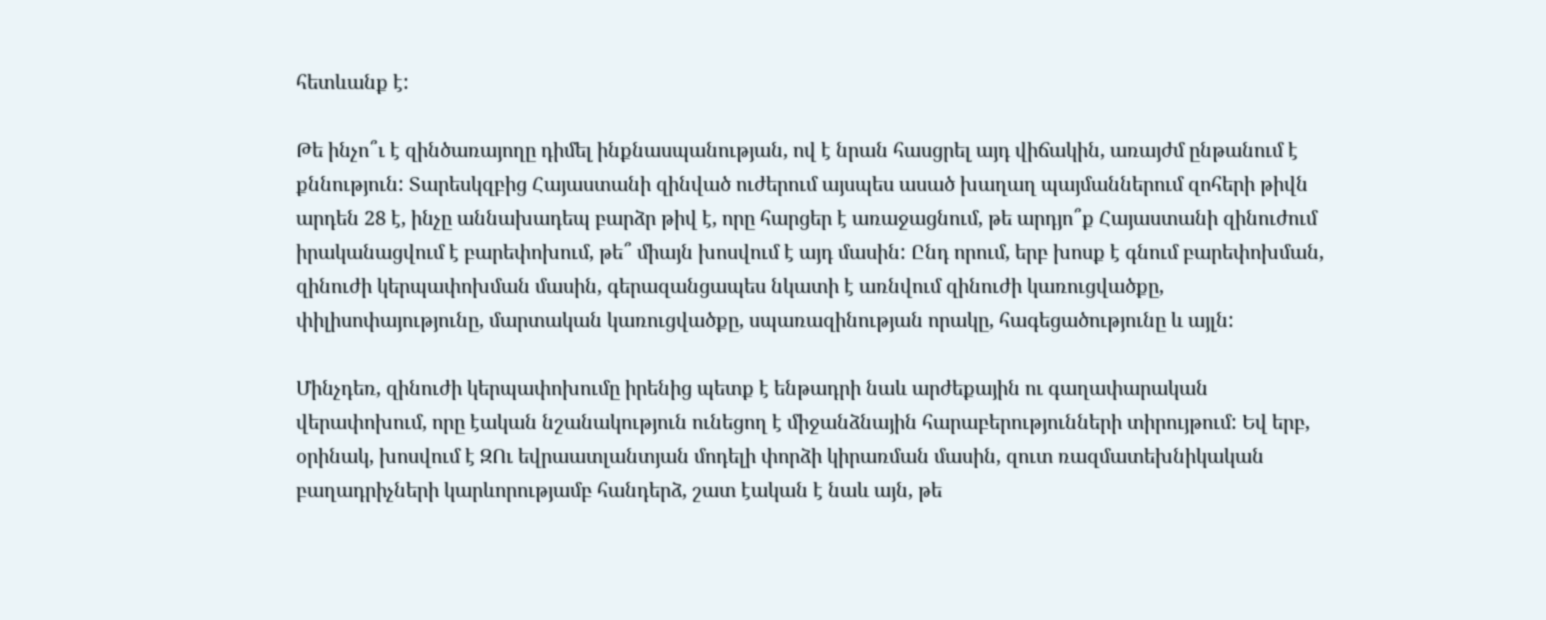հետևանք է:

Թե ինչո՞ւ է զինծառայողը դիմել ինքնասպանության, ով է նրան հասցրել այդ վիճակին, առայժմ ընթանում է քննություն: Տարեսկզբից Հայաստանի զինված ուժերում այսպես ասած խաղաղ պայմաններում զոհերի թիվն արդեն 28 է, ինչը աննախադեպ բարձր թիվ է, որը հարցեր է առաջացնում, թե արդյո՞ք Հայաստանի զինուժում իրականացվում է բարեփոխում, թե՞ միայն խոսվում է այդ մասին: Ընդ որում, երբ խոսք է գնում բարեփոխման, զինուժի կերպափոխման մասին, գերազանցապես նկատի է առնվում զինուժի կառուցվածքը, փիլիսոփայությունը, մարտական կառուցվածքը, սպառազինության որակը, հագեցածությունը և այլն:

Մինչդեռ, զինուժի կերպափոխումը իրենից պետք է ենթադրի նաև արժեքային ու գաղափարական վերափոխում, որը էական նշանակություն ունեցող է միջանձնային հարաբերությունների տիրույթում: Եվ երբ, օրինակ, խոսվում է ԶՈւ եվրաատլանտյան մոդելի փորձի կիրառման մասին, զուտ ռազմատեխնիկական բաղադրիչների կարևորությամբ հանդերձ, շատ էական է նաև այն, թե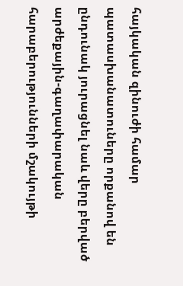հայկական զինուժի համար պատասխանատուները որքանով են ընդունակ յուրացնել նաև վերը բերված արժեքային-գաղափարական հարաբերությունների մշակույթի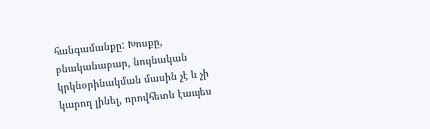հանգամանքը: Խոսքը, բնականաբար, նույնական կրկնօրինակման մասին չէ և չի կարող լինել, որովհետև էապես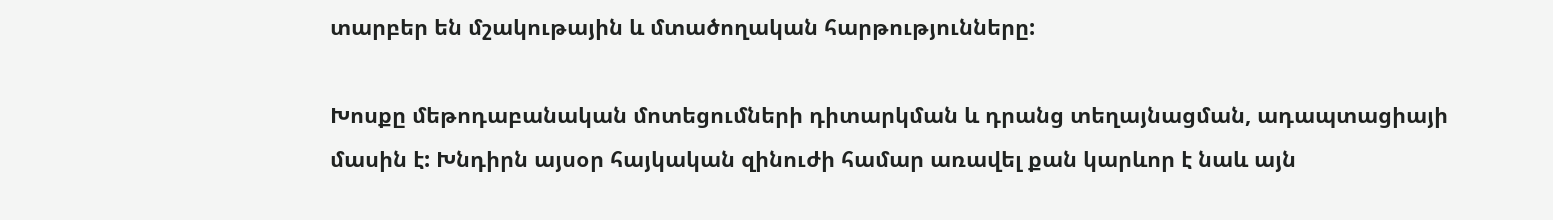տարբեր են մշակութային և մտածողական հարթությունները:

Խոսքը մեթոդաբանական մոտեցումների դիտարկման և դրանց տեղայնացման, ադապտացիայի մասին է: Խնդիրն այսօր հայկական զինուժի համար առավել քան կարևոր է նաև այն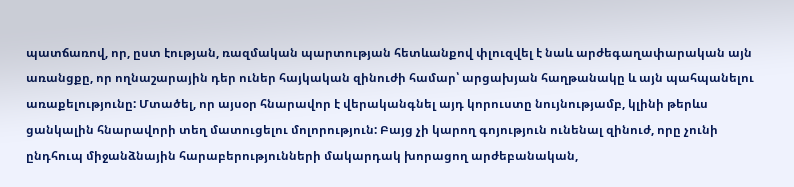պատճառով, որ, ըստ էության, ռազմական պարտության հետևանքով փլուզվել է նաև արժեգաղափարական այն առանցքը, որ ողնաշարային դեր ուներ հայկական զինուժի համար՝ արցախյան հաղթանակը և այն պահպանելու առաքելությունը: Մտածել, որ այսօր հնարավոր է վերականգնել այդ կորուստը նույնությամբ, կլինի թերևս ցանկալին հնարավորի տեղ մատուցելու մոլորություն: Բայց չի կարող գոյություն ունենալ զինուժ, որը չունի ընդհուպ միջանձնային հարաբերությունների մակարդակ խորացող արժեբանական,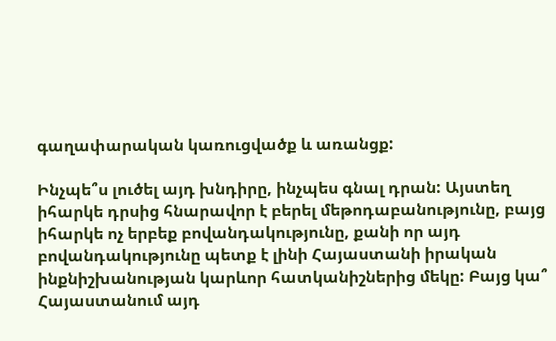գաղափարական կառուցվածք և առանցք:

Ինչպե՞ս լուծել այդ խնդիրը, ինչպես գնալ դրան: Այստեղ իհարկե դրսից հնարավոր է բերել մեթոդաբանությունը, բայց իհարկե ոչ երբեք բովանդակությունը, քանի որ այդ բովանդակությունը պետք է լինի Հայաստանի իրական ինքնիշխանության կարևոր հատկանիշներից մեկը: Բայց կա՞ Հայաստանում այդ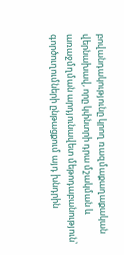բովանդակությունը կրող ռազմաքաղաքական վերնախավ, որը կփնտրի դրա մշակման և առաջմղման արդյունավետ մեթոդաբանություն՝ գործուղումների ընթացքում այդ խնդրին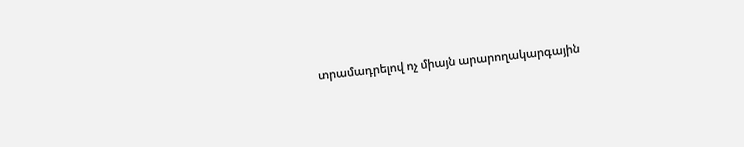տրամադրելով ոչ միայն արարողակարգային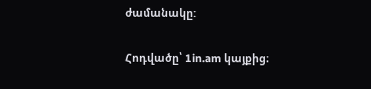ժամանակը:

Հոդվածը՝ 1in.am կայքից։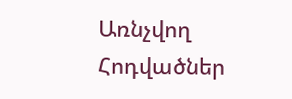Առնչվող Հոդվածներ